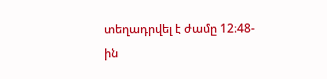տեղադրվել է ժամը 12։48- ին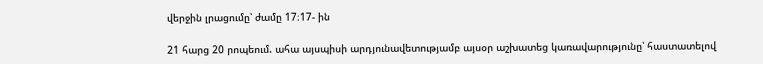վերջին լրացումը՝ ժամը 17։17- ին

21 հարց 20 րոպեում. ահա այսպիսի արդյունավետությամբ այսօր աշխատեց կառավարությունը՝ հաստատելով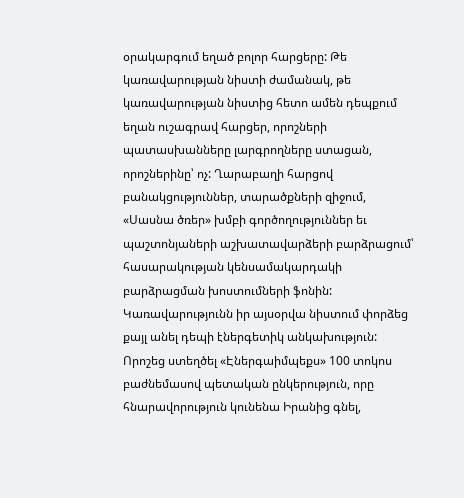օրակարգում եղած բոլոր հարցերը: Թե կառավարության նիստի ժամանակ, թե կառավարության նիստից հետո ամեն դեպքում եղան ուշագրավ հարցեր, որոշների պատասխանները լարգրողները ստացան, որոշներինը՝ ոչ: Ղարաբաղի հարցով բանակցություններ, տարածքների զիջում, «Սասնա ծռեր» խմբի գործողություններ եւ պաշտոնյաների աշխատավարձերի բարձրացում՝ հասարակության կենսամակարդակի բարձրացման խոստումների ֆոնին:
Կառավարությունն իր այսօրվա նիստում փորձեց քայլ անել դեպի էներգետիկ անկախություն: Որոշեց ստեղծել «Էներգաիմպեքս» 100 տոկոս բաժնեմասով պետական ընկերություն, որը հնարավորություն կունենա Իրանից գնել,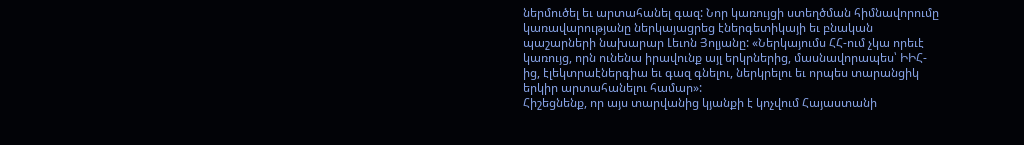ներմուծել եւ արտահանել գազ: Նոր կառույցի ստեղծման հիմնավորումը կառավարությանը ներկայացրեց էներգետիկայի եւ բնական պաշարների նախարար Լեւոն Յոլյանը: «Ներկայումս ՀՀ-ում չկա որեւէ կառույց, որն ունենա իրավունք այլ երկրներից, մասնավորապես՝ ԻԻՀ-ից, էլեկտրաէներգիա եւ գազ գնելու, ներկրելու եւ որպես տարանցիկ երկիր արտահանելու համար»:
Հիշեցնենք, որ այս տարվանից կյանքի է կոչվում Հայաստանի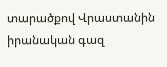տարածքով Վրաստանին իրանական գազ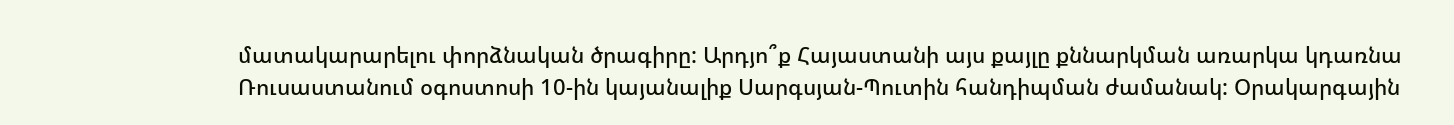մատակարարելու փորձնական ծրագիրը: Արդյո՞ք Հայաստանի այս քայլը քննարկման առարկա կդառնա Ռուսաստանում օգոստոսի 10-ին կայանալիք Սարգսյան-Պուտին հանդիպման ժամանակ: Օրակարգային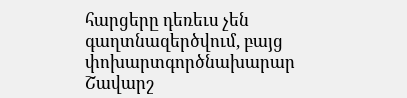հարցերը դեռեւս չեն գաղտնազերծվում, բայց փոխարտգործնախարար Շավարշ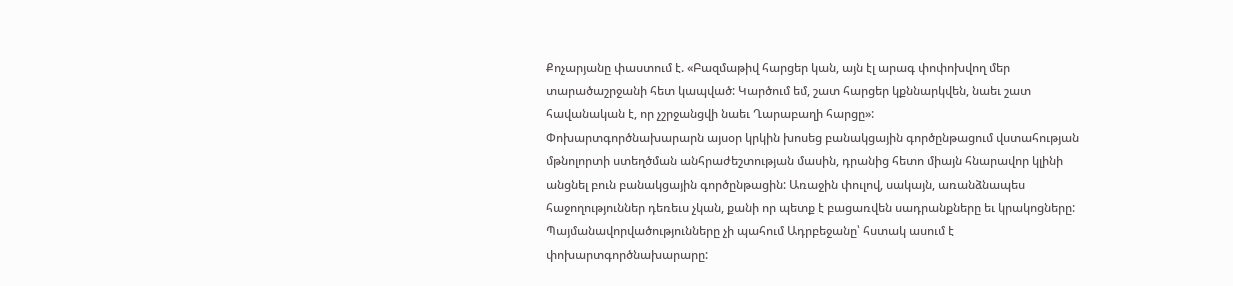Քոչարյանը փաստում է. «Բազմաթիվ հարցեր կան, այն էլ արագ փոփոխվող մեր տարածաշրջանի հետ կապված: Կարծում եմ, շատ հարցեր կքննարկվեն, նաեւ շատ հավանական է, որ չշրջանցվի նաեւ Ղարաբաղի հարցը»:
Փոխարտգործնախարարն այսօր կրկին խոսեց բանակցային գործընթացում վստահության մթնոլորտի ստեղծման անհրաժեշտության մասին, դրանից հետո միայն հնարավոր կլինի անցնել բուն բանակցային գործընթացին: Առաջին փուլով, սակայն, առանձնապես հաջողություններ դեռեւս չկան, քանի որ պետք է բացառվեն սադրանքները եւ կրակոցները: Պայմանավորվածությունները չի պահում Ադրբեջանը՝ հստակ ասում է փոխարտգործնախարարը: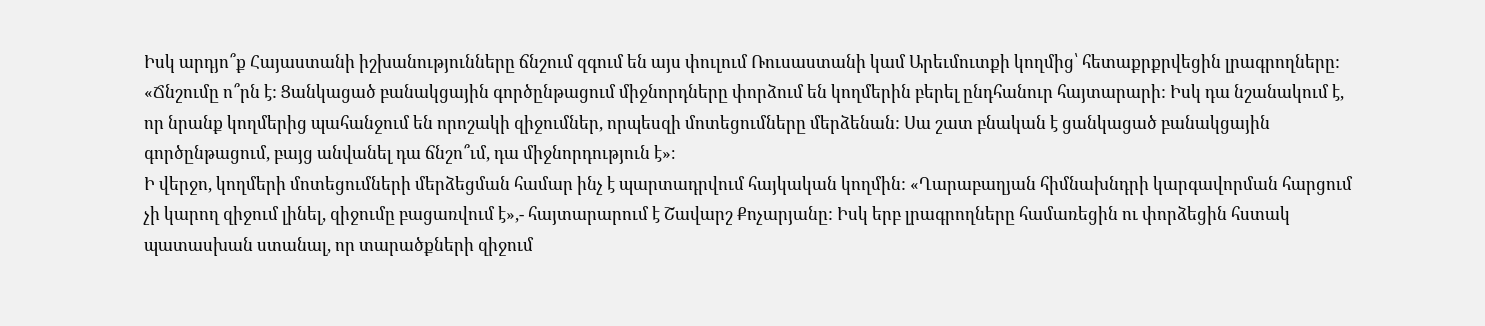Իսկ արդյո՞ք Հայաստանի իշխանությունները ճնշում զգում են այս փուլում Ռուսաստանի կամ Արեւմուտքի կողմից՝ հետաքրքրվեցին լրագրողները: «Ճնշումը ո՞րն է: Ցանկացած բանակցային գործընթացում միջնորդները փորձում են կողմերին բերել ընդհանուր հայտարարի: Իսկ դա նշանակում է, որ նրանք կողմերից պահանջում են որոշակի զիջումներ, որպեսզի մոտեցումները մերձենան: Սա շատ բնական է ցանկացած բանակցային գործընթացում, բայց անվանել դա ճնշո՞ւմ, դա միջնորդություն է»։
Ի վերջո, կողմերի մոտեցումների մերձեցման համար ինչ է պարտադրվում հայկական կողմին: «Ղարաբաղյան հիմնախնդրի կարգավորման հարցում չի կարող զիջում լինել, զիջումը բացառվում է»,- հայտարարում է Շավարշ Քոչարյանը: Իսկ երբ լրագրողները համառեցին ու փորձեցին հստակ պատասխան ստանալ, որ տարածքների զիջում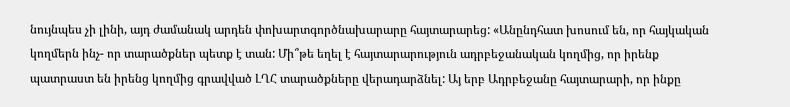նույնպես չի լինի, այդ ժամանակ արդեն փոխարտգործնախարարը հայտարարեց: «Անընդհատ խոսում են, որ հայկական կողմերն ինչ- որ տարածքներ պետք է տան: Մի՞թե եղել է հայտարարություն ադրբեջանական կողմից, որ իրենք պատրաստ են իրենց կողմից գրավված ԼՂՀ տարածքները վերադարձնել: Այ երբ Ադրբեջանը հայտարարի, որ ինքը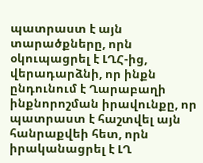պատրաստ է այն տարածքները, որն օկուպացրել է ԼՂՀ-ից, վերադարձնի, որ ինքն ընդունում է Ղարաբաղի ինքնորոշման իրավունքը, որ պատրաստ է հաշտվել այն հանրաքվեի հետ, որն իրականացրել է ԼՂ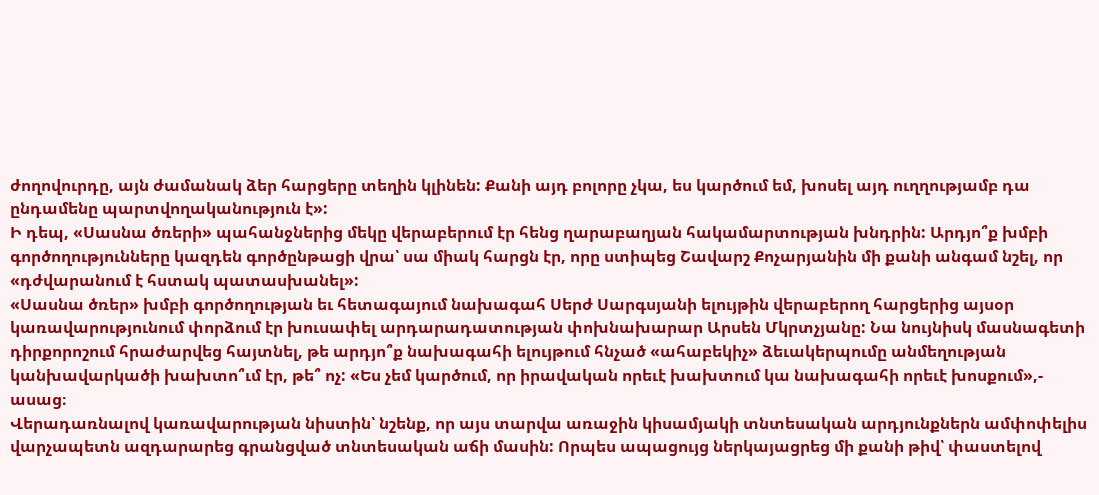ժողովուրդը, այն ժամանակ ձեր հարցերը տեղին կլինեն: Քանի այդ բոլորը չկա, ես կարծում եմ, խոսել այդ ուղղությամբ դա ընդամենը պարտվողականություն է»:
Ի դեպ, «Սասնա ծռերի» պահանջներից մեկը վերաբերում էր հենց ղարաբաղյան հակամարտության խնդրին: Արդյո՞ք խմբի գործողությունները կազդեն գործընթացի վրա՝ սա միակ հարցն էր, որը ստիպեց Շավարշ Քոչարյանին մի քանի անգամ նշել, որ «դժվարանում է հստակ պատասխանել»:
«Սասնա ծռեր» խմբի գործողության եւ հետագայում նախագահ Սերժ Սարգսյանի ելույթին վերաբերող հարցերից այսօր կառավարությունում փորձում էր խուսափել արդարադատության փոխնախարար Արսեն Մկրտչյանը: Նա նույնիսկ մասնագետի դիրքորոշում հրաժարվեց հայտնել, թե արդյո՞ք նախագահի ելույթում հնչած «ահաբեկիչ» ձեւակերպումը անմեղության կանխավարկածի խախտո՞ւմ էր, թե՞ ոչ: «Ես չեմ կարծում, որ իրավական որեւէ խախտում կա նախագահի որեւէ խոսքում»,- ասաց։
Վերադառնալով կառավարության նիստին՝ նշենք, որ այս տարվա առաջին կիսամյակի տնտեսական արդյունքներն ամփոփելիս վարչապետն ազդարարեց գրանցված տնտեսական աճի մասին: Որպես ապացույց ներկայացրեց մի քանի թիվ՝ փաստելով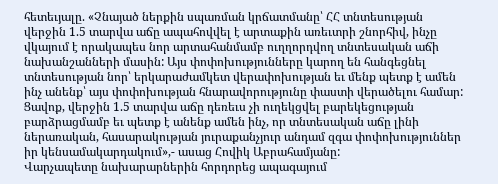հետեւյալը. «Չնայած ներքին սպառման կրճատմանը՝ ՀՀ տնտեսության վերջին 1.5 տարվա աճը ապահովվել է արտաքին առեւտրի շնորհիվ, ինչը վկայում է որակապես նոր արտահանմամբ ուղղորդվող տնտեսական աճի նախանշանների մասին: Այս փոփոխությունները կարող են հանգեցնել տնտեսության նոր՝ երկարաժամկետ վերափոխության եւ մենք պետք է ամեն ինչ անենք՝ այս փոփոխության հնարավորությունը փաստի վերածելու համար: Ցավոք, վերջին 1.5 տարվա աճը դեռեւս չի ուղեկցվել բարեկեցության բարձրացմամբ եւ պետք է անենք ամեն ինչ, որ տնտեսական աճը լինի ներառական, հասարակության յուրաքանչյուր անդամ զգա փոփոխություններ իր կենսամակարդակում»,- ասաց Հովիկ Աբրահամյանը:
Վարչապետը նախարարներին հորդորեց ապագայում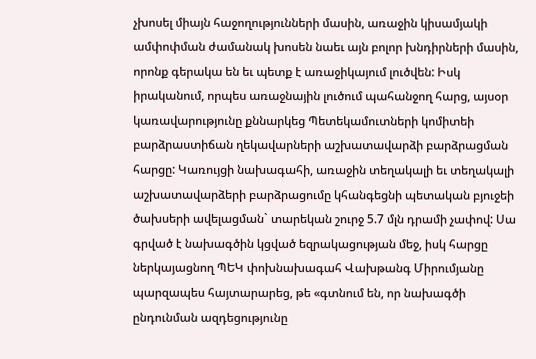չխոսել միայն հաջողությունների մասին, առաջին կիսամյակի ամփոփման ժամանակ խոսեն նաեւ այն բոլոր խնդիրների մասին, որոնք գերակա են եւ պետք է առաջիկայում լուծվեն: Իսկ իրականում, որպես առաջնային լուծում պահանջող հարց, այսօր կառավարությունը քննարկեց Պետեկամուտների կոմիտեի բարձրաստիճան ղեկավարների աշխատավարձի բարձրացման հարցը: Կառույցի նախագահի, առաջին տեղակալի եւ տեղակալի աշխատավարձերի բարձրացումը կհանգեցնի պետական բյուջեի ծախսերի ավելացման` տարեկան շուրջ 5.7 մլն դրամի չափով: Սա գրված է նախագծին կցված եզրակացության մեջ, իսկ հարցը ներկայացնող ՊԵԿ փոխնախագահ Վախթանգ Միրումյանը պարզապես հայտարարեց, թե «գտնում են, որ նախագծի ընդունման ազդեցությունը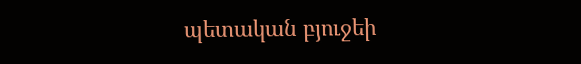պետական բյուջեի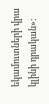եկամուտների վրա կլինի դրական»: